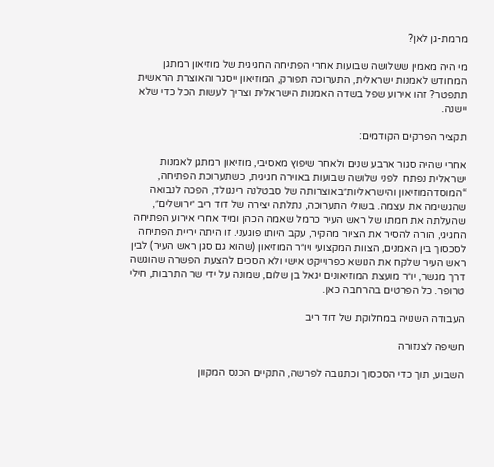מרמת-גן לאן?

מי היה מאמין ששלושה שבועות אחרי הפתיחה החגיגית של מוזיאון רמתגן המחודש לאמנות ישראלית, התערוכה תפורק, המוזיאון ייסגר והאוצרת הראשית תתפטר? זהו אירוע שפל בשדה האמנות הישראלית וצריך לעשות הכל כדי שלא יישנה.

תקציר הפרקים הקודמים:

אחרי שהיה סגור ארבע שנים ולאחר שיפוץ מאסיבי, מוזיאון רמתגן לאמנות ישראלית נפתח  לפני שלושה שבועות באוירה חגיגית, כשתערוכת הפתיחה, “המוסדהמוזיאון והישראליות״באוצרותה של סבטלנה רינגולד, הפכה לנבואה שהגשימה את עצמה. בשולי התערוכה, נתלתה יצירה של דוד ריב ״ירושלים״, שהעלתה את חמתו של ראש העיר כרמל שאמה הכהן ומיד אחרי אירוע הפתיחה החגיגי, הורה להסיר את הציור מהקיר, עקב היותו פוגעני. זו היתה יריית הפתיחה לסכסוך בין האמנים, הצוות המקצועי ויו״ר המוזיאון (שהוא גם סגן ראש העיר) לבין ראש העיר שלקח את הנושא כפרוייקט אישי ולא הסכים להצעת הפשרה שהוגשה דרך מגשר, יו״ר מועצת המוזיאונים יגאל בן שלום, שמונה על ידי שר התרבות, חילי טרופר. כל הפרטים בהרחבה כאן.

העבודה השנויה במחלוקת של דוד ריב

חשיפה לצנזורה

השבוע, תוך כדי הסכסוך וכתגובה לפרשה, התקיים הכנס המקוון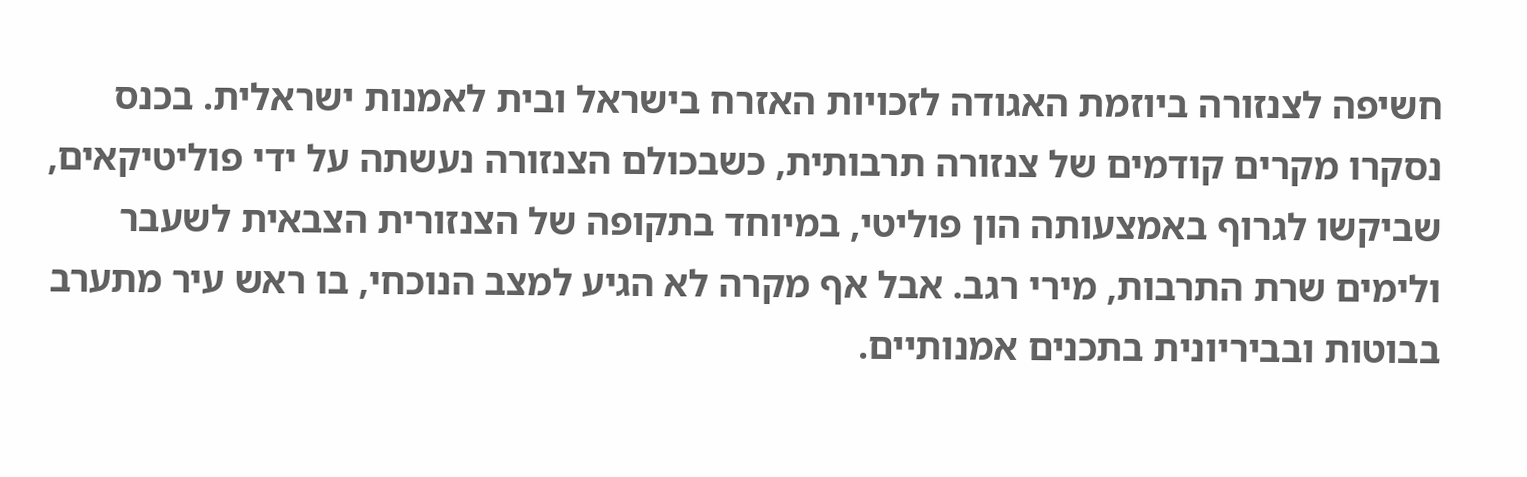חשיפה לצנזורה ביוזמת האגודה לזכויות האזרח בישראל ובית לאמנות ישראלית. בכנס נסקרו מקרים קודמים של צנזורה תרבותית, כשבכולם הצנזורה נעשתה על ידי פוליטיקאים, שביקשו לגרוף באמצעותה הון פוליטי, במיוחד בתקופה של הצנזורית הצבאית לשעבר ולימים שרת התרבות, מירי רגב. אבל אף מקרה לא הגיע למצב הנוכחי, בו ראש עיר מתערב בבוטות ובביריונית בתכנים אמנותיים.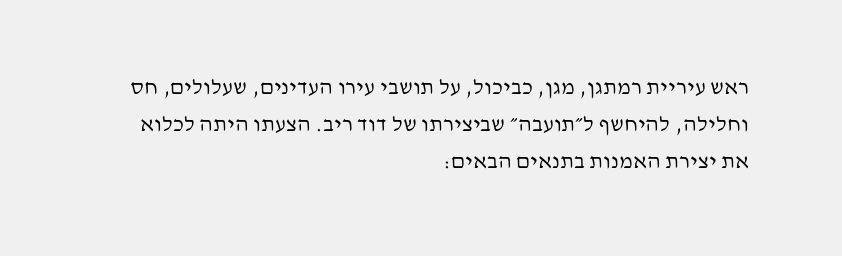ראש עיריית רמתגן, מגן, כביכול, על תושבי עירו העדינים, שעלולים, חס וחלילה, להיחשף ל״תועבה״ שביצירתו של דוד ריב. הצעתו היתה לכלוא את יצירת האמנות בתנאים הבאים: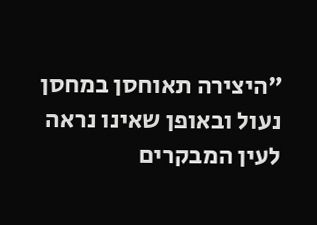״היצירה תאוחסן במחסן נעול ובאופן שאינו נראה לעין המבקרים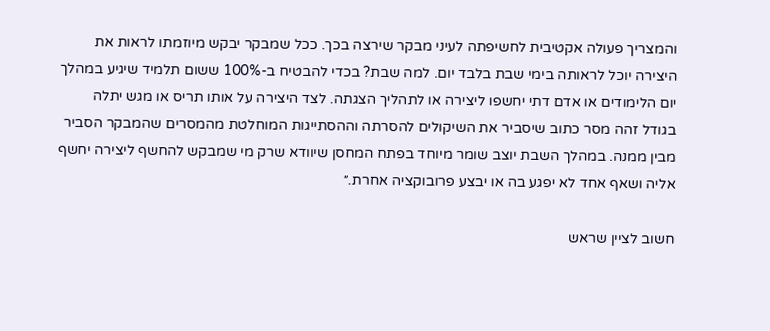והמצריך פעולה אקטיבית לחשיפתה לעיני מבקר שירצה בכך. ככל שמבקר יבקש מיוזמתו לראות את היצירה יוכל לראותה בימי שבת בלבד יום. למה שבת? בכדי להבטיח ב-100% ששום תלמיד שיגיע במהלך יום הלימודים או אדם דתי יחשפו ליצירה או לתהליך הצגתה. לצד היצירה על אותו תריס או מגש יתלה בגודל זהה מסר כתוב שיסביר את השיקולים להסרתה וההסתייגות המוחלטת מהמסרים שהמבקר הסביר מבין ממנה. במהלך השבת יוצב שומר מיוחד בפתח המחסן שיוודא שרק מי שמבקש להחשף ליצירה יחשף אליה ושאף אחד לא יפגע בה או יבצע פרובוקציה אחרת.״

חשוב לציין שראש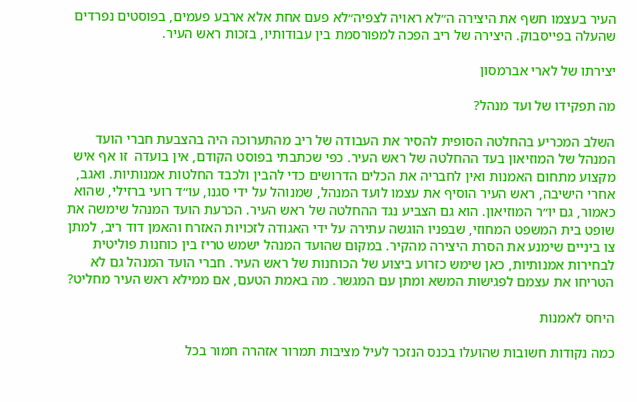העיר בעצמו חשף את היצירה ה״לא ראויה לצפיה״לא פעם אחת אלא ארבע פעמים, בפוסטים נפרדים שהעלה בפייסבוק. היצירה של ריב הפכה למפורסמת בין עבודותיו, בזכות ראש העיר.

יצירתו של לארי אברמסון

מה תפקידו של ועד מנהל?

השלב המכריע בהחלטה הסופית להסיר את העבודה של ריב מהתערוכה היה בהצבעת חברי הועד המנהל של המוזיאון בעד ההחלטה של ראש העיר. כפי שכתבתי בפוסט הקודם, אין בועדה  זו אף איש מקצוע מתחום האמנות ואין לחבריה את הכלים הדרושים כדי להבין ולכבד החלטות אמנותיות. ואגב, אחרי הישיבה, ראש העיר הוסיף את עצמו לועד המנהל, שמנוהל על ידי סגנו, עו״ד רועי ברזילי, שהוא כאמור, גם יו״ר המוזיאון. הוא גם הצביע נגד ההחלטה של ראש העיר. הכרעת הועד המנהל שימשה את שופט בית המשפט המחוזי, שבפניו הוגשה עתירה על ידי האגודה לזכויות האזרח והאמן דוד ריב, למתן צו ביניים שימנע את הסרת היצירה מהקיר. במקום שהועד המנהל ישמש טריז בין כוחנות פוליטית לבחירות אמנותיות, כאן שימש כזרוע ביצוע של הכוחנות של ראש העיר. חברי הועד המנהל גם לא הטריחו את עצמם לפגישות המשא ומתן עם המגשר. מה באמת הטעם, אם ממילא ראש העיר מחליט?

היחס לאמנות

כמה נקודות חשובות שהועלו בכנס הנזכר לעיל מציבות תמרור אזהרה חמור בכל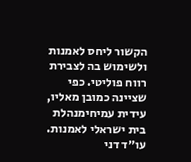הקשור ליחס לאמנות ולשימוש בה לצבירת רווח פוליטי. כפי שציינה כמובן מאליו, עידית עמיחימנהלת בית ישראלי לאמנות. עו״ד דני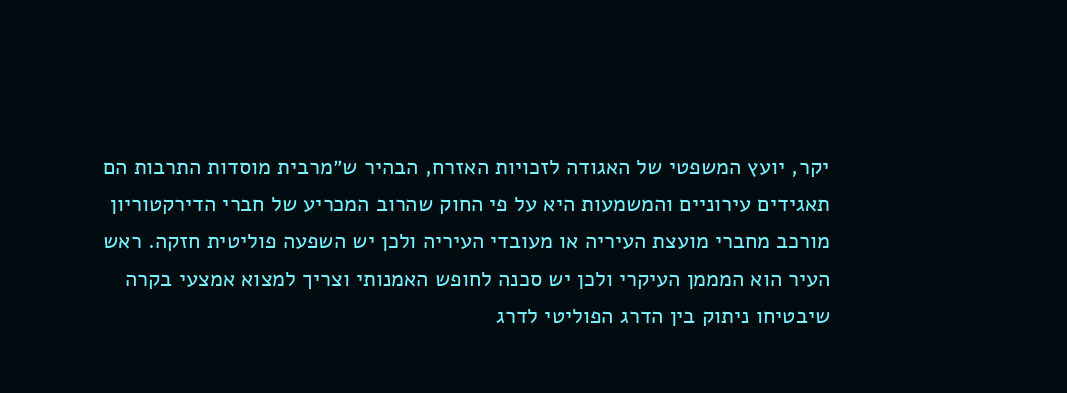יקר, יועץ המשפטי של האגודה לזכויות האזרח, הבהיר ש״מרבית מוסדות התרבות הם תאגידים עירוניים והמשמעות היא על פי החוק שהרוב המכריע של חברי הדירקטוריון מורכב מחברי מועצת העיריה או מעובדי העיריה ולכן יש השפעה פוליטית חזקה. ראש העיר הוא המממן העיקרי ולכן יש סכנה לחופש האמנותי וצריך למצוא אמצעי בקרה שיבטיחו ניתוק בין הדרג הפוליטי לדרג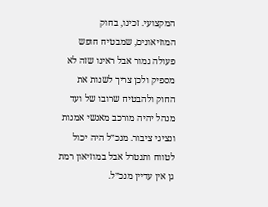המקצועי. זכינו, בחוק המוזיאונים, שמבטיח חופש פעולה גמור אבל ראינו שזה לא מספיק ולכן צריך לשנות את החוק ולהבטיח שרובו של ועד מנהל יהיה מורכב מאנשי אמנות ונציגי ציבור. מנכ״ל היה יכול לטווח ותנטרל אבל במוזיאון רמת גן אין עדיין מנכ״ל.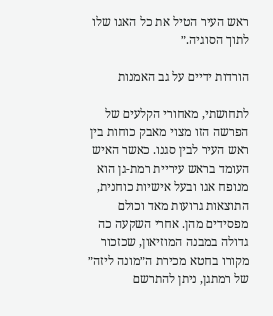ראש העיר הטיל את כל האגו שלו לתוך הסוגיה.״

הורדות ידיים על גב האמנות

לתחושתי, מאחורי הקלעים של הפרשה הזו מצוי מאבק כוחות בין ראש העיר לבין סגנו. כאשר האיש העומד בראש עיריית רמת-גן הוא מנופח אגו ובעל אישיות כוחנית, התוצאות גרועות מאד וכולם מפסידים מהן. אחרי השקעה כה גדולה במבנה המוזיאון, שכזכור מקורו בחטא מכירת ה״מונה ליזה״ של רמתגן, ניתן להתרשם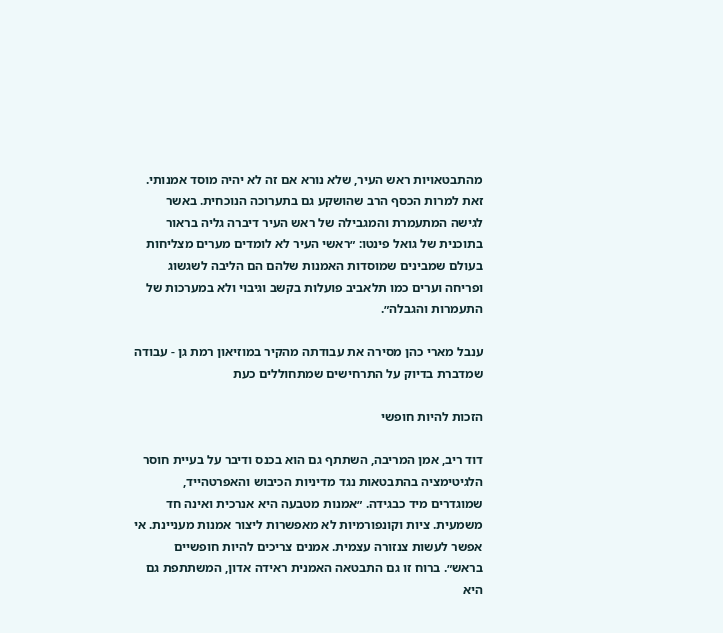מהתבטאויות ראש העיר, שלא נורא אם זה לא יהיה מוסד אמנותי. זאת למרות הכסף הרב שהושקע גם בתערוכה הנוכחית. באשר לגישה המתעמרת והמגבילה של ראש העיר דיברה גליה בראור בתוכנית של גואל פינטו: ״ראשי העיר לא לומדים מערים מצליחות בעולם שמבינים שמוסדות האמנות שלהם הם הליבה לשגשוג ופריחה וערים כמו תלאביב פועלות בקשב וגיבוי ולא במערכות של התעמרות והגבלה״.

ענבל מארי כהן מסירה את עבודתה מהקיר במוזיאון רמת גן - עבודה שמדברת בדיוק על התרחישים שמתחוללים כעת

הזכות להיות חופשי

דוד ריב, אמן המריבה, השתתף גם הוא בכנס ודיבר על בעיית חוסר הלגיטימציה בהתבטאות נגד מדיניות הכיבוש והאפרטהייד, שמוגדרים מיד כבגידה. ״אמנות מטבעה היא אנרכית ואינה חד משמעית. ציות וקונפורמיות לא מאפשרות ליצור אמנות מעניינת. אי אפשר לעשות צנזורה עצמית. אמנים צריכים להיות חופשיים בראש״. ברוח זו גם התבטאה האמנית ראידה אדון, המשתתפת גם היא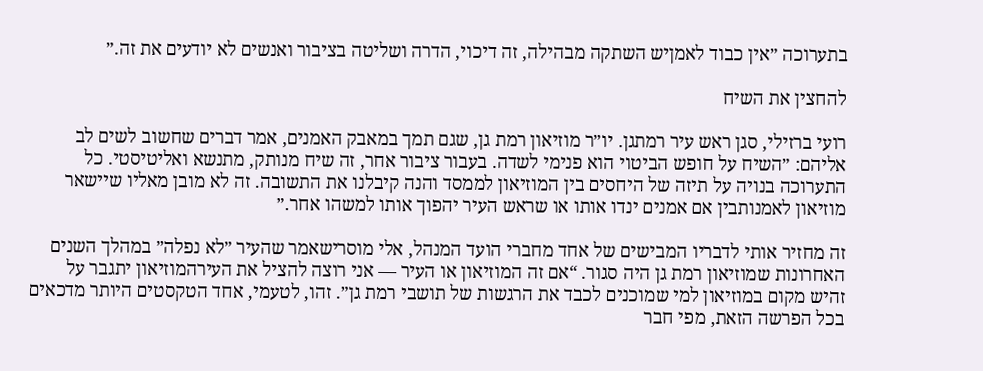בתערוכה ״אין כבוד לאמןיש השתקה מבהילה, זה דיכוי, הדרה ושליטה בציבור ואנשים לא יודעים את זה.״

להחצין את השיח

רועי ברזילי, סגן ראש עיר רמתגן. יו״ר מוזיאון רמת גן, שגם תמך במאבק האמנים, אמר דברים שחשוב לשים לב אליהם: ״השיח על חופש הביטוי הוא פנימי לשדה. בעבור ציבור אחר, זה שיח מנותק, מתנשא ואליטיסטי. כל התערוכה בנויה על תיזה של היחסים בין המוזיאון לממסד והנה קיבלנו את התשובה. זה לא מובן מאליו שיישאר מוזיאון לאמנותבין אם אמנים ינדו אותו או שראש העיר יהפוך אותו למשהו אחר.״

זה מחזיר אותי לדבריו המבישים של אחד מחברי הועד המנהל, אלי מוסרישאמר שהעיר ״לא נפלה״ במהלך השנים האחרונות שמוזיאון רמת גן היה סגור. “אם זה המוזיאון או העיר — אני רוצה להציל את העירהמוזיאון יתגבר על זהיש מקום במוזיאון למי שמוכנים לכבד את הרגשות של תושבי רמת גן״. זהו, לטעמי, אחד הטקסטים היותר מדכאים בכל הפרשה הזאת, מפי חבר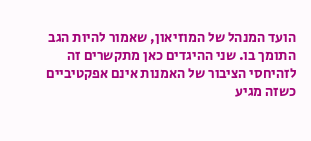הועד המנהל של המוזיאון, שאמור להיות הגב התומך בו. שני ההיגדים כאן מתקשרים זה לזהיחסי הציבור של האמנות אינם אפקטיביים כשזה מגיע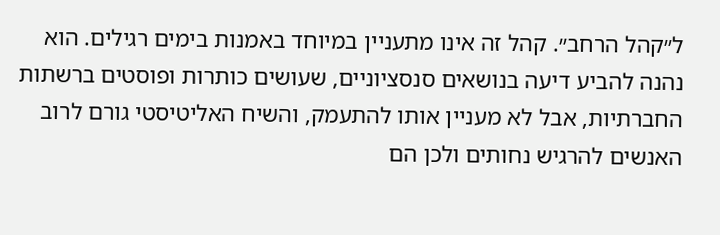ל״קהל הרחב״. קהל זה אינו מתעניין במיוחד באמנות בימים רגילים. הוא נהנה להביע דיעה בנושאים סנסציוניים, שעושים כותרות ופוסטים ברשתות החברתיות, אבל לא מעניין אותו להתעמק, והשיח האליטיסטי גורם לרוב האנשים להרגיש נחותים ולכן הם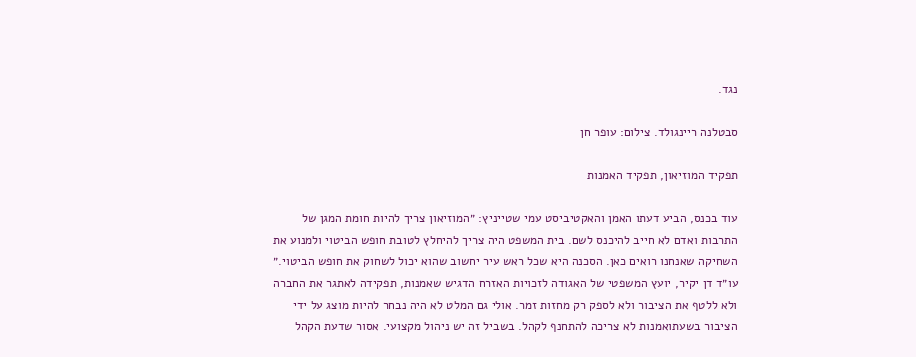נגד.

סבטלנה ריינגולד. צילום: עופר חן

תפקיד המוזיאון, תפקיד האמנות

עוד בכנס, הביע דעתו האמן והאקטיביסט עמי שטייניץ: ״המוזיאון צריך להיות חומת המגן של התרבות ואדם לא חייב להיכנס לשם. בית המשפט היה צריך להיחלץ לטובת חופש הביטוי ולמנוע את השחיקה שאנחנו רואים כאן. הסכנה היא שכל ראש עיר יחשוב שהוא יכול לשחוק את חופש הביטוי.״
עו״ד דן יקיר, יועץ המשפטי של האגודה לזכויות האזרח הדגיש שאמנות, תפקידה לאתגר את החברה ולא ללטף את הציבור ולא לספק רק מחזות זמר. אולי גם המלט לא היה נבחר להיות מוצג על ידי הציבור בשעתואמנות לא צריכה להתחנף לקהל. בשביל זה יש ניהול מקצועי. אסור שדעת הקהל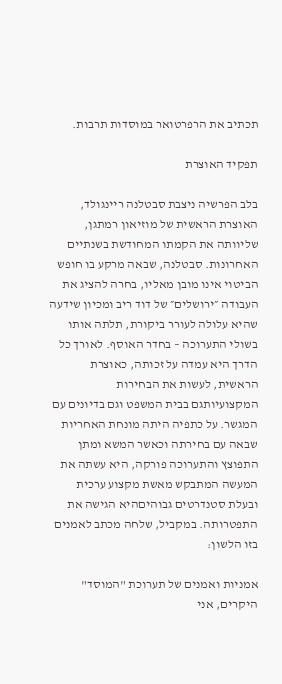תכתיב את הרפרטואר במוסדות תרבות.

תפקיד האוצרת

בלב הפרשיה ניצבת סבטלנה ריינגולד, האוצרת הראשית של מוזיאון רמתגן, שליוותה את הקמתו המחודשת בשנתיים האחרונות. סבטלנה, שבאה מרקע בו חופש הביטוי אינו מובן מאליו, בחרה להציג את העבודה ״ירושלים״ של דוד ריב ומכיון שידעה שהיא עלולה לעורר ביקורת, תלתה אותו בשולי התערוכה – בחדר האוסף. לאורך כל הדרך היא עמדה על זכותה, כאוצרת הראשית, לעשות את הבחירות המקצועיותגם בבית המשפט וגם בדיונים עם המגשר. על כתפיה היתה מונחת האחריות שבאה עם בחירתה וכאשר המשא ומתן התפוצץ והתערוכה פורקה, היא עשתה את המעשה המתבקש מאשת מקצוע ערכית ובעלת סטנדרטים גבוהיםהיא הגישה את התפטרותה. במקביל, שלחה מכתב לאמנים בזו הלשון:

אמניות ואמנים של תערוכת "המוסד" היקרים, אני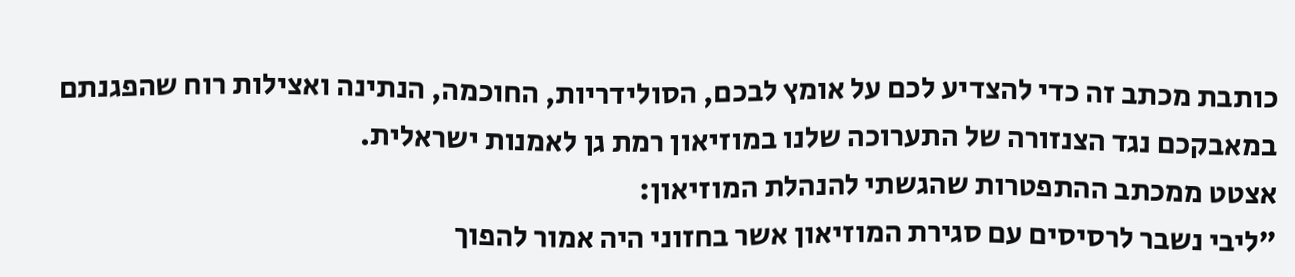כותבת מכתב זה כדי להצדיע לכם על אומץ לבכם, הסולידריות, החוכמה, הנתינה ואצילות רוח שהפגנתם במאבקכם נגד הצנזורה של התערוכה שלנו במוזיאון רמת גן לאמנות ישראלית.
אצטט ממכתב ההתפטרות שהגשתי להנהלת המוזיאון:
"ליבי נשבר לרסיסים עם סגירת המוזיאון אשר בחזוני היה אמור להפוך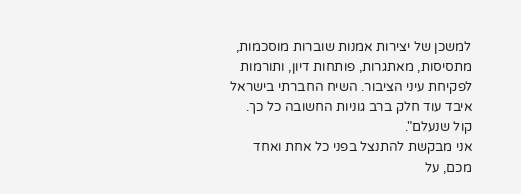למשכן של יצירות אמנות שוברות מוסכמות, מתסיסות, מאתגרות, פותחות דיון, ותורמות לפקיחת עיני הציבור. השיח החברתי בישראל איבד עוד חלק ברב גוניות החשובה כל כך. קול שנעלם".
אני מבקשת להתנצל בפני כל אחת ואחד מכם, על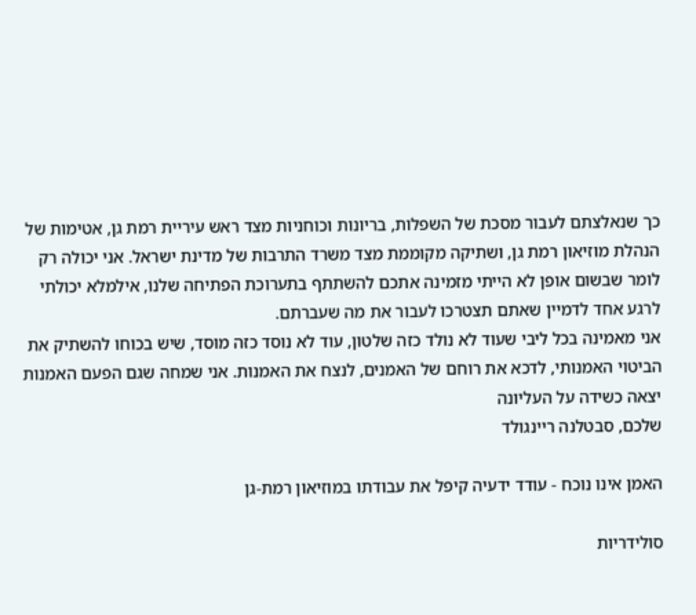כך שנאלצתם לעבור מסכת של השפלות, בריונות וכוחניות מצד ראש עיריית רמת גן, אטימות של הנהלת מוזיאון רמת גן, ושתיקה מקוממת מצד משרד התרבות של מדינת ישראל. אני יכולה רק לומר שבשום אופן לא הייתי מזמינה אתכם להשתתף בתערוכת הפתיחה שלנו, אילמלא יכולתי לרגע אחד לדמיין שאתם תצטרכו לעבור את מה שעברתם.
אני מאמינה בכל ליבי שעוד לא נולד כזה שלטון, עוד לא נוסד כזה מוסד, שיש בכוחו להשתיק את הביטוי האמנותי, לדכא את רוחם של האמנים, לנצח את האמנות. אני שמחה שגם הפעם האמנות יצאה כשידה על העליונה
שלכם, סבטלנה ריינגולד

האמן אינו נוכח - עודד ידעיה קיפל את עבודתו במוזיאון רמת-גן

סולידריות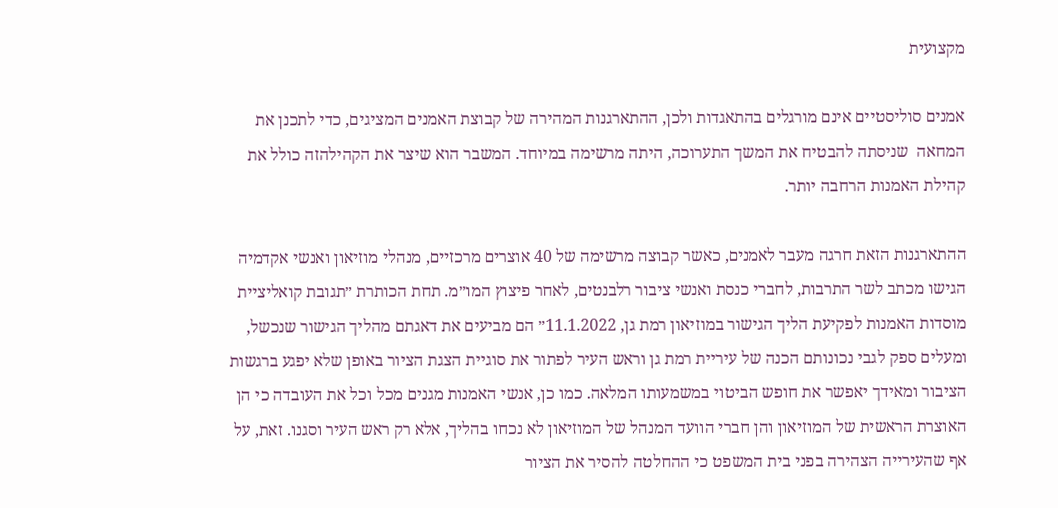מקצועית

אמנים סוליסטיים אינם מורגלים בהתאגדות ולכן, ההתארגנות המהירה של קבוצת האמנים המציגים, כדי לתכנן את המחאה  שניסתה להבטיח את המשך התערוכה, היתה מרשימה במיוחד. המשבר הוא שיצר את הקהילהזה כולל את קהילת האמנות הרחבה יותר.

ההתארגנות הזאת חרגה מעבר לאמנים, כאשר קבוצה מרשימה של 40 אוצרים מרכזיים, מנהלי מוזיאון ואנשי אקדמיה הגישו מכתב לשר התרבות, לחברי כנסת ואנשי ציבור רלבנטים, לאחר פיצוץ המו״מ. תחת הכותרת ״תגובת קואליציית מוסדות האמנות לפקיעת הליך הגישור במוזיאון רמת גן, 11.1.2022״ הם מביעים את דאגתם מהליך הגישור שנכשל, ומעלים ספק לגבי נכונותם הכנה של עיריית רמת גן וראש העיר לפתור את סוגיית הצגת הציור באופן שלא יפגע ברגשות הציבור ומאידך יאפשר את חופש הביטוי במשמעותו המלאה. כמו כן, אנשי האמנות מגנים מכל וכל את העובדה כי הן האוצרת הראשית של המוזיאון והן חברי הוועד המנהל של המוזיאון לא נכחו בהליך, אלא רק ראש העיר וסגנו. זאת, על אף שהעירייה הצהירה בפני בית המשפט כי ההחלטה להסיר את הציור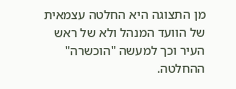מן התצוגה היא החלטה עצמאית של הוועד המנהל ולא של ראש העיר וכך למעשה "הוכשרה" ההחלטה.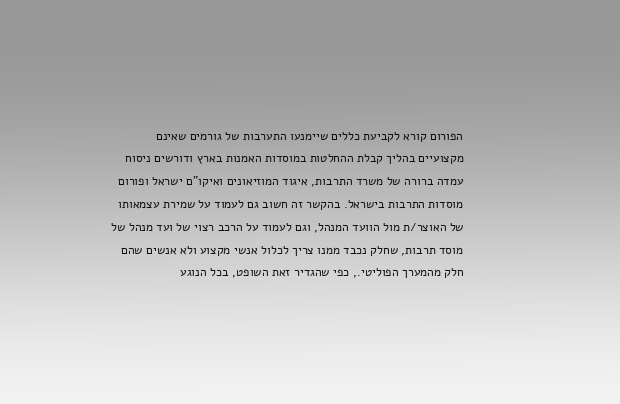הפורום קורא לקביעת כללים שיימנעו התערבות של גורמים שאינם מקצועיים בהליך קבלת ההחלטות במוסדות האמנות בארץ ודורשים ניסוח עמדה ברורה של משרד התרבות, איגוד המוזיאונים ואיקו"ם ישראל ופורום מוסדות התרבות בישראל. בהקשר זה חשוב גם לעמוד על שמירת עצמאותו של האוצר/ת מול הוועד המנהל, וגם לעמוד על הרכב רצוי של ועד מנהל של מוסד תרבות, שחלק נכבד ממנו צריך לכלול אנשי מקצוע ולא אנשים שהם חלק מהמערך הפוליטי., כפי שהגדיר זאת השופט, בכל הנוגע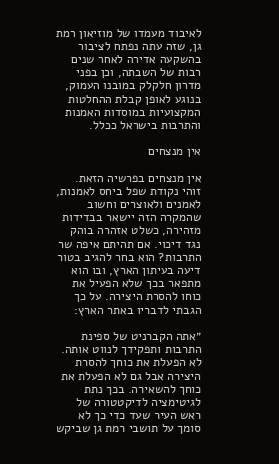לאיבוד מעמדו של מוזיאון רמת גן, שזה עתה נפתח לציבור בהשקעה אדירה לאחר שנים רבות של השבתה, וכן בפני מדרון חלקלק במובנו העמוק, בנוגע לאופן קבלת ההחלטות המקצועיות במוסדות האמנות והתרבות בישראל ככלל.

אין מנצחים

אין מנצחים בפרשיה הזאת. זוהי נקודת שפל ביחס לאמנות, לאמנים ולאוצרים וחשוב שהמקרה הזה יישאר בבדידות מזהירה, כשלט אזהרה בוהק נגד דיכוי. אם תהיתם איפה שר התרבות? הוא בחר להגיב בטור דיעה בעיתון הארץ, ובו הוא מתפאר בכך שלא הפעיל את כוחו להסרת היצירה. על כך הגבתי לדבריו באתר הארץ:

״אתה הקברניט של ספינת התרבות ותפקידך לנווט אותה. לא הפעלת את כוחך להסרת היצירה אבל גם לא הפעלת את כוחך להשאירה. בכך נתת לגיטימציה לדיקטטורה של ראש העיר שעד כדי כך לא סומך על תושבי רמת גן שביקש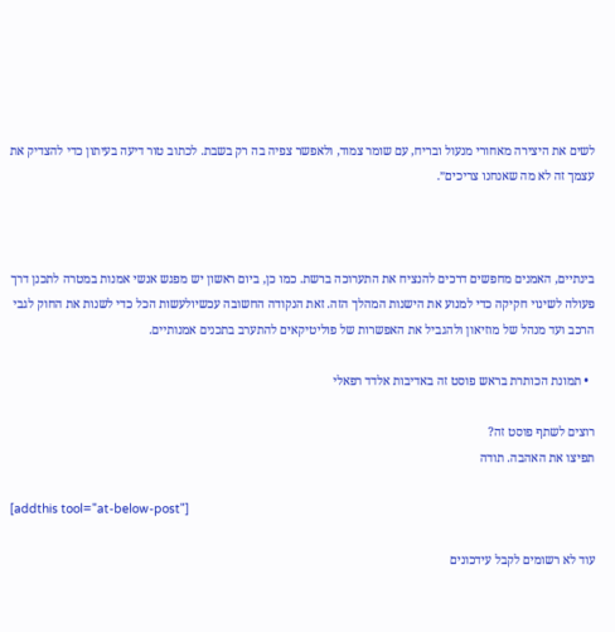לשים את היצירה מאחורי מנעול ובריח, עם שומר צמוד, ולאפשר צפיה בה רק בשבת. לכתוב טור דיעה בעיתון כדי להצדיק את עצמך זה לא מה שאנחנו צריכים״.



בינתיים, האמנים מחפשים דרכים להנציח את התערוכה ברשת. כמו כן, ביום ראשון יש מפגש אנשי אמנות במטרה לתכנן דרך פעולה לשינוי חקיקה כדי למנוע את הישנות המהלך הזה. זאת הנקודה החשובה עכשיולעשות הכל כדי לשנות את החוק לגבי הרכב ועד מנהל של מוזיאון ולהגביל את האפשרות של פוליטיקאים להתערב בתכנים אמנותיים.

  • תמונת הכותרת בראש פוסט זה באדיבות אלדד רפאלי

רוצים לשתף פוסט זה?
תפיצו את האהבה. תודה

[addthis tool="at-below-post"]

עוד לא רשומים לקבל עידכונים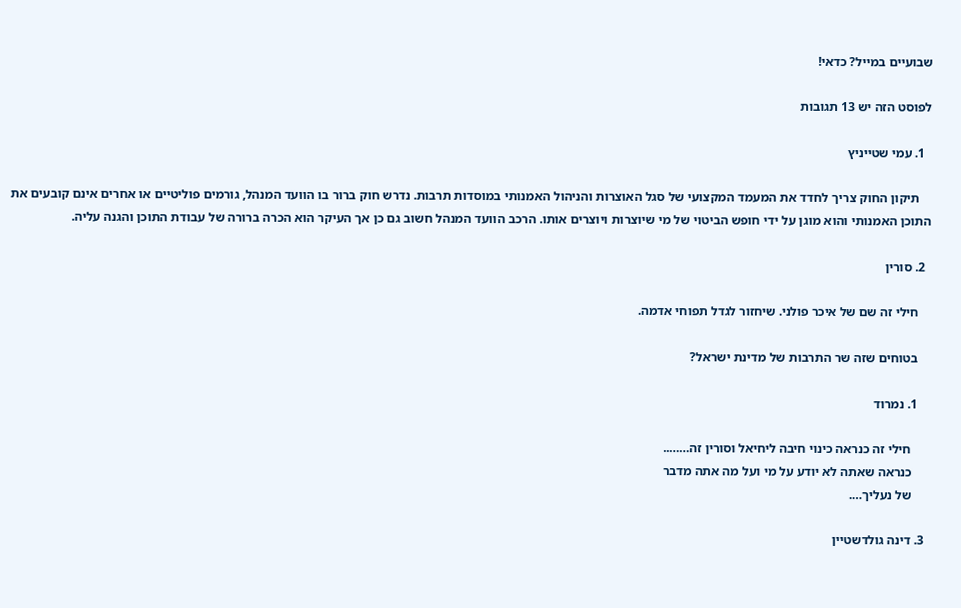שבועיים במייל? כדאי!

לפוסט הזה יש 13 תגובות

  1. עמי שטייניץ

    תיקון החוק צריך לחדד את המעמד המקצועי של סגל האוצרות והניהול האמנותי במוסדות תרבות. נדרש חוק ברור בו הוועד המנהל, גורמים פוליטיים או אחרים אינם קובעים את התוכן האמנותי והוא מוגן על ידי חופש הביטוי של מי שיוצרות ויוצרים אותו. הרכב הוועד המנהל חשוב גם כן אך העיקר הוא הכרה ברורה של עבודת התוכן והגנה עליה.

  2. סורין

    חילי זה שם של איכר פולני. שיחזור לגדל תפוחי אדמה.

    בטוחים שזה שר התרבות של מדינת ישראל?

    1. נמרוד

      חילי זה כנראה כינוי חיבה ליחיאל וסורין זה……..
      כנראה שאתה לא יודע על מי ועל מה אתה מדבר
      של נעליך….

  3. דינה גולדשטיין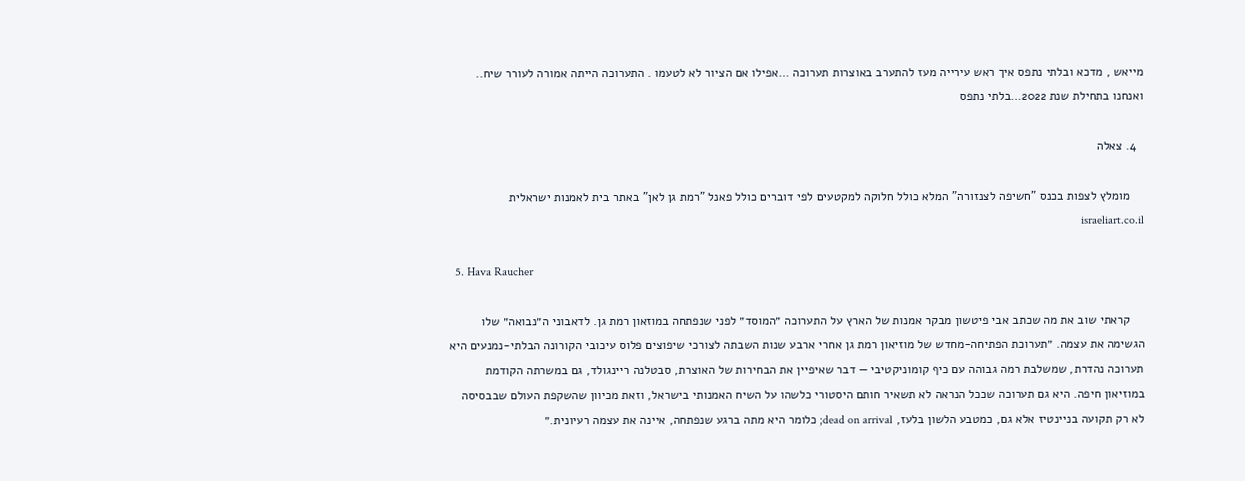מייאש , מדכא ובלתי נתפס איך ראש עירייה מעז להתערב באוצרות תערוכה …אפילו אם הציור לא לטעמו . התערוכה הייתה אמורה לעורר שיח.. ואנחנו בתחילת שנת 2022…בלתי נתפס

  4. צאלה

    מומלץ לצפות בכנס "חשיפה לצנזורה" המלא כולל חלוקה למקטעים לפי דוברים כולל פאנל "רמת גן לאן" באתר בית לאמנות ישראלית israeliart.co.il

  5. Hava Raucher

    קראתי שוב את מה שכתב אבי פיטשון מבקר אמנות של הארץ על התערוכה ״המוסד״ לפני שנפתחה במוזאון רמת גן. לדאבוני ה״נבואה״ שלו הגשימה את עצמה. ״תערוכת הפתיחה-מחדש של מוזיאון רמת גן אחרי ארבע שנות השבתה לצורכי שיפוצים פלוס עיכובי הקורונה הבלתי-נמנעים היא תערוכה נהדרת, שמשלבת רמה גבוהה עם כיף קומוניקטיבי — דבר שאיפיין את הבחירות של האוצרת, סבטלנה ריינגולד, גם במשרתה הקודמת במוזיאון חיפה. היא גם תערוכה שככל הנראה לא תשאיר חותם היסטורי כלשהו על השיח האמנותי בישראל, וזאת מכיוון שהשקפת העולם שבבסיסה לא רק תקועה בניינטיז אלא גם, כמטבע הלשון בלעז, dead on arrival; כלומר היא מתה ברגע שנפתחה, איינה את עצמה רעיונית.״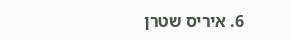6. איריס שטרן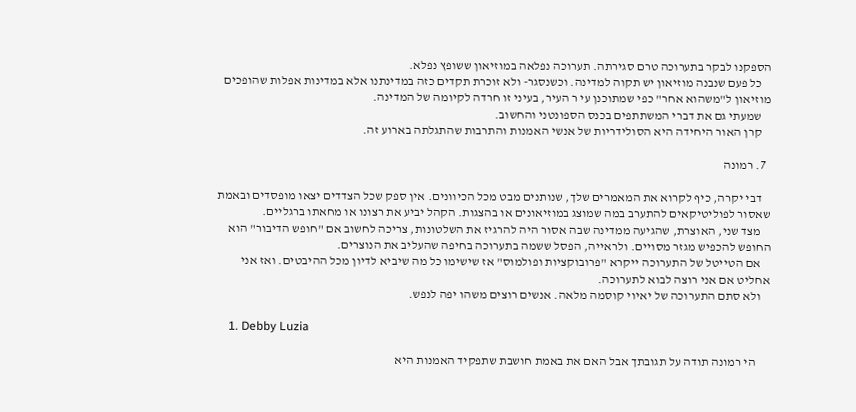הספקנו לבקר בתערוכה טרם סגירתה. תערוכה נפלאה במוזיאון ששופץ נפלא.
    כל פעם שנבנה מוזיאון יש תקוה למדינה. וכשנסגר- ולא זוכרת תקדים כזה במדינתנו אלא במדינות אפלות שהופכים מוזיאון ל"משהוא אחר" כפי שמתוכנן עי ר העיר, בעיני זו חרדה לקיומה של המדינה.
    שמעתי גם את דברי המשתתפים בכנס הספונטני והחשוב.
    קרן האור היחידה היא הסולידריות של אנשי האמנות והתרבות שהתגלתה בארוע זה.

  7. רמונה

    דבי יקרה, כיף לקרוא את המאמרים שלך, שנותנים מבט מכל הכיוונים. אין ספק שכל הצדדים יצאו מופסדים ובאמת שאסור לפוליטיקאים להתערב במה שמוצג במוזיאונים או בהצגות. הקהל יביע את רצונו או מחאתו ברגליים.
    מצד שני, האוצרת, שהגיעה ממדינה שבה אסור היה להרגיז את השלטונות, צריכה לחשוב אם "חופש הדיבור" הוא החופש להכפיש מגזר מסויים. ולראייה, הפסל ששמה בתערוכה בחיפה שהעליב את הנוצרים.
    אם הטייטל של התערוכה ייקרא "פרובוקציות ופולמוס" אז שישימו כל מה שיביא לדיון מכל ההיבטים. ואז אני אחליט אם אני רוצה לבוא לתערוכה.
    ולא סתם התערוכה של יאיוי קוסמה מלאה. אנשים רוצים משהו יפה לנפש.

    1. Debby Luzia

      הי רמונה תודה על תגובתך אבל האם את באמת חושבת שתפקיד האמנות היא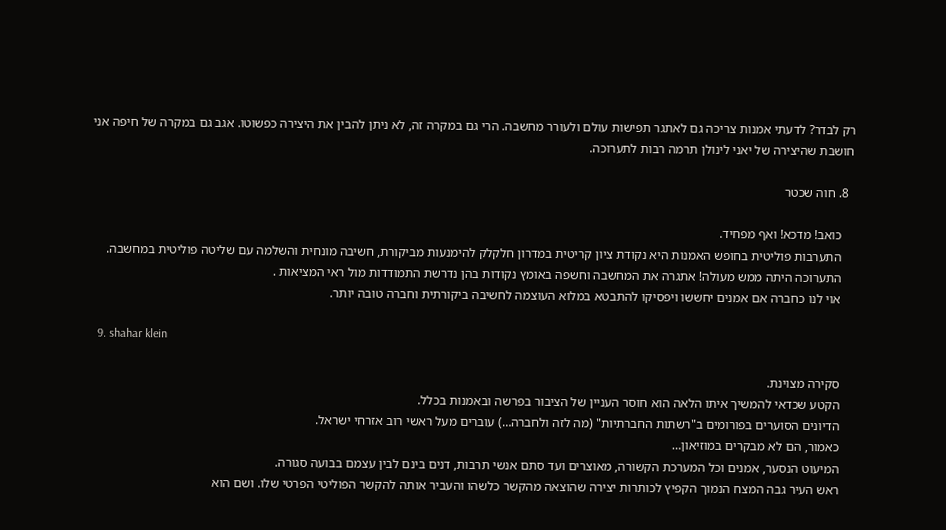רק לבדר? לדעתי אמנות צריכה גם לאתגר תפישות עולם ולעורר מחשבה. הרי גם במקרה זה, לא ניתן להבין את היצירה כפשוטו. אגב גם במקרה של חיפה אני חושבת שהיצירה של יאני לינולן תרמה רבות לתערוכה.

  8. חוה שכטר

    כואב! מדכא! ואף מפחיד.
    התערבות פוליטית בחופש האמנות היא נקודת ציון קריטית במדרון חלקלק להימנעות מביקורת, חשיבה מונחית והשלמה עם שליטה פוליטית במחשבה.
    התערוכה היתה ממש מעולה! אתגרה את המחשבה וחשפה באומץ נקודות בהן נדרשת התמודדות מול ראי המציאות .
    אוי לנו כחברה אם אמנים יחששו ויפסיקו להתבטא במלוא העוצמה לחשיבה ביקורתית וחברה טובה יותר.

  9. shahar klein

    סקירה מצוינת.
    הקטע שכדאי להמשיך איתו הלאה הוא חוסר העניין של הציבור בפרשה ובאמנות בכלל.
    הדיונים הסוערים בפורומים ב"רשתות החברתיות" (מה לזה ולחברה…) עוברים מעל ראשי רוב אזרחי ישראל.
    כאמור, הם לא מבקרים במוזיאון…
    המיעוט הנסער, אמנים וכל המערכת הקשורה, מאוצרים ועד סתם אנשי תרבות, דנים בינם לבין עצמם בבועה סגורה.
    ראש העיר גבה המצח הנמוך הקפיץ לכותרות יצירה שהוצאה מהקשר כלשהו והעביר אותה להקשר הפוליטי הפרטי שלו. ושם הוא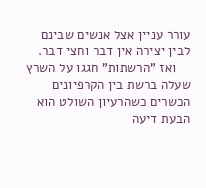עורר עניין אצל אנשים שבינם לבין יצירה אין דבר וחצי דבר.
    ואז "הרשתות" חגגו על השרץ שעלה ברשת בין הקרפיונים הכשרים כשהרעיון השולט הוא הבעת דיעה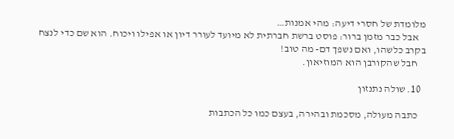מלומדת של חסרי דיעה: מהי אמנות…
    אבל כבר מזמן ברור: פוסט ברשת חברתית לא מיועד לעורר דיון או אפילו ויכוח. הוא שם כדי לנצח בקרב כלשהו, ואם נשפך דם- מה טוב!
    חבל שהקורבן הוא המוזיאון.

  10. שולה נתנזון

    כתבה מעולה, מסכמת ובהירה, בעצם כמו כל הכתבות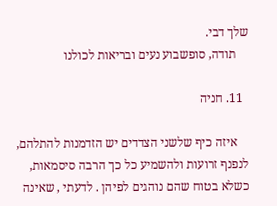שלך דבי.
    תודה, סופשבוע נעים ובריאות לכולנו

  11. חניה

    איזה כיף שלשני הצדדים יש הזדמנות להתלהם, לנפנף זרועות ולהשמיע כל כך הרבה סיסמאות, כשלא בטוח שהם נוהגים לפיהן . לדעתי , שאינה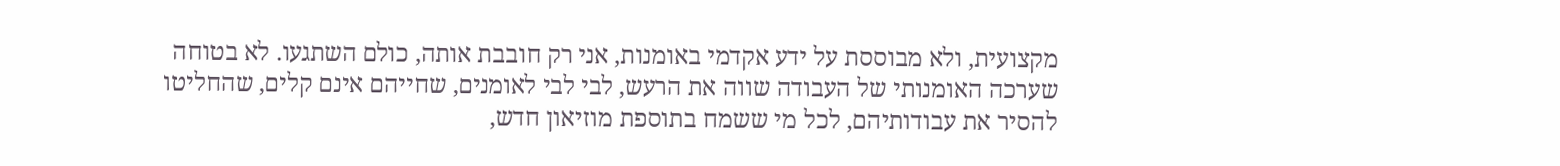מקצועית, ולא מבוססת על ידע אקדמי באומנות, אני רק חובבת אותה, כולם השתגעו. לא בטוחה שערכה האומנותי של העבודה שווה את הרעש, לבי לבי לאומנים, שחייהם אינם קלים, שהחליטו להסיר את עבודותיהם, לכל מי ששמח בתוספת מוזיאון חדש,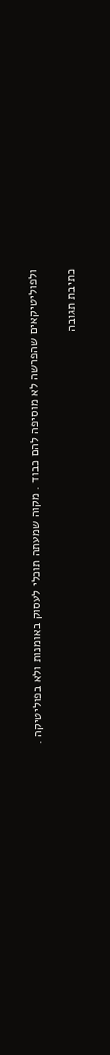ולפוליטיקאים שהפרשה לא מוסיפה להם כבוד . מקוה שמעתה תוכלי לעסוק באומנות ולא בפוליטיקה .

כתיבת תגובה